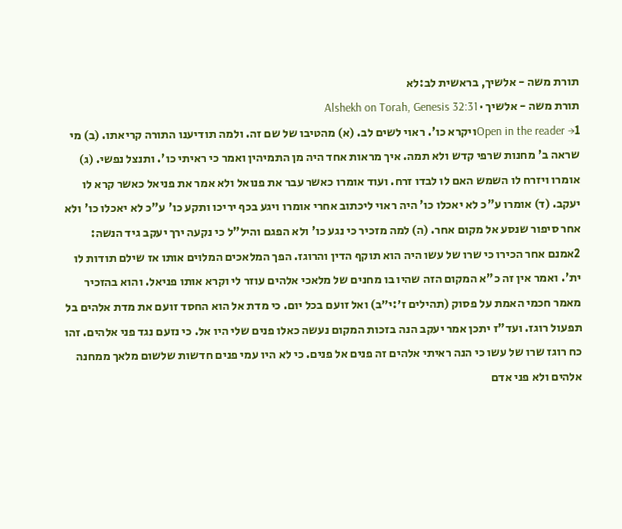תורת משה - אלשיך, בראשית לב:לא
תורת משה - אלשיך · Alshekh on Torah, Genesis 32:31
Open in the reader →1ויקרא כו'. ראוי לשים לב. (א) מהטיבו של שם זה. ולמה תודיענו התורה קריאתו. (ב) מי שראה ב' מחנות שרפי קדש ולא תמה. איך מראות אחד היה מן התמיהין ואמר כי ראיתי כו'. ותנצל נפשי. (ג) אומרו ויזרח לו השמש האם לו לבדו זרח. ועוד אומרו כאשר עבר את פנואל ולא אמר את פניאל כאשר קרא לו יעקב. (ד) אומרו ע"כ לא יאכלו כו' היה ראוי ליכתוב אחרי אומרו ויגע בכף יריכו ותקע כו' ע"כ לא יאכלו כו' ולא אחר סיפור שנסע אל מקום אחר. (ה) למה מזכיר כי נגע כו' ולא הפגם והיל"ל כי נקעה ירך יעקב גיד הנשה:
2אמנם אחר הכירו כי שרו של עשו היה הוא תוקף הדין והרוגז. הפך המלאכים המלוים אותו אז שילם תודות לו ית'. ואמר אין זה כ"א המקום הזה שהיו בו מחנים של מלאכי אלהים עוזר לי וקרא אותו פניאל. והוא בהזכיר מאמר חכמי האמת על פסוק (תהילים ז׳:י״ב) ואל זועם בכל יום. כי מדת אל הוא החסד זועם את מדת אלהים בל תפעול רוגז. ועד"ז יתכן אמר יעקב הנה בזכות המקום נעשה כאלו פנים שלי היו אל. כי נזעם נגד פני אלהים. זהו כח רוגז שרו של עשו כי הנה ראיתי אלהים זה פנים אל פנים. כי לא היו עמי פנים חדשות שלשום מלאך ממחנה אלהים ולא פני אדם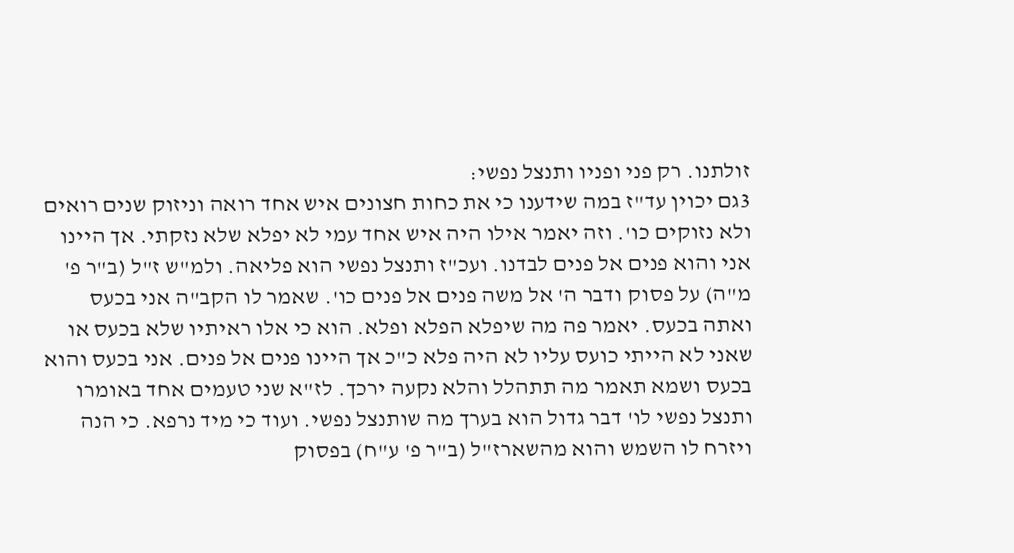זולתנו. רק פני ופניו ותנצל נפשי:
3גם יכוין עד"ז במה שידענו כי את כחות חצונים איש אחד רואה וניזוק שנים רואים ולא נזוקים כו'. וזה יאמר אילו היה איש אחד עמי לא יפלא שלא נזקתי. אך היינו אני והוא פנים אל פנים לבדנו. ועכ"ז ותנצל נפשי הוא פליאה. ולמ"ש ז"ל (ב"ר פ' מ"ה) על פסוק ודבר ה' אל משה פנים אל פנים כו'. שאמר לו הקב"ה אני בכעס ואתה בכעס. יאמר פה מה שיפלא הפלא ופלא. הוא כי אלו ראיתיו שלא בכעס או שאני לא הייתי כועס עליו לא היה פלא כ"כ אך היינו פנים אל פנים. אני בכעס והוא בכעס ושמא תאמר מה תתהלל והלא נקעה ירכך. לז"א שני טעמים אחד באומרו ותנצל נפשי לו' דבר גדול הוא בערך מה שותנצל נפשי. ועוד כי מיד נרפא. כי הנה ויזרח לו השמש והוא מהשארז"ל (ב"ר פ' ע"ח) בפסוק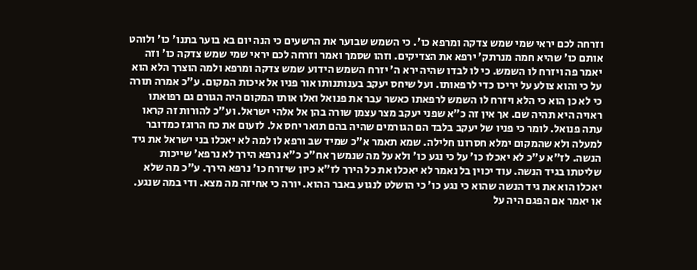וזרחה לכם יראי שמי שמש צדקה ומרפא כו'. כי השמש שבוער את הרשעים כי הנה יום בא בוער בתנו' כו' ולוהט אותם כו' שהיא חמה מנרתק' ירפא את הצדיקים. וזהו שסמך ואמר וזרחה לכם יראי שמי שמש צדקה כו' וזה יאמר פה ויזרח לו השמש. כי לו לבדו שהיה ירא ה' יזרח השמש הידוע שמש צדקה ומרפא ולמה הוצרך הלא הוא על כי והוא צולע על יריכו כדי לרפאותו. ועל שיחס יעקב בענותנותו אור פניו אל איכות המקום. ע"כ אמרה תורה כי לא כן הוא כי הלא ויזרח לו השמש לרפאתו כאשר עבר את פנואל ואלו אותו המקום היה הגורם גם רפואתו ראויה היא תהיה שם. אך אין זה כ"א שפני יעקב מצר עצמן שורה בהן אל אלהי ישראל. וע"כ להורות זה קראו עתה פנואל. לומר כי פניו של יעקב בלבד הם הגורמים שהיה בהם תואר יחס אל. לזעום את כח הרוגז כמדובר למעלה ולא שהמקום ימלא חסרונו חלילה. שמא תאמר א"כ שמיד שב ורפא לו למה לא יאכלו בני ישראל את גיד הנשה. לז"א ע"כ לא יאכלו כו' על כי נגע כו' ולא על מה שנמשך אח"כ כ"א נרפא הירך לא נרפא' שייכות שליטתו בגיד הנשה. עוד יכוין בל נאמר לא יאכלו את כל הירך לז"א כיון שיזרח כו' נרפא הירך. ע"כ מה שלא יאכלו הוא את גיד הנשה שהוא כי נגע כו' כי הושלט לנגוע באבר ההוא. יורה כי אחיזה מה מצא. ודי במה שנגע. או יאמר אם הפגם היה על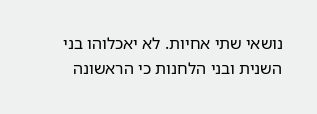נושאי שתי אחיות. לא יאכלוהו בני השנית ובני הלחנות כי הראשונה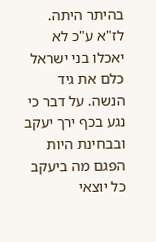בהיתר היתה. לז"א ע"כ לא יאכלו בני ישראל כלם את גיד הנשה. על דבר כי נגע בכף ירך יעקב ובבחינת היות הפגם מה ביעקב כל יוצאי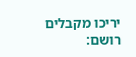יריכו מקבלים רושם: